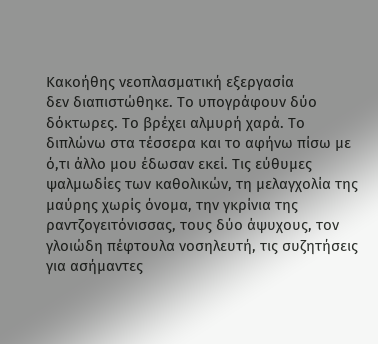Κακοήθης νεοπλασματική εξεργασία
δεν διαπιστώθηκε. Το υπογράφουν δύο δόκτωρες. Το βρέχει αλμυρή χαρά. Το διπλώνω στα τέσσερα και το αφήνω πίσω με ό,τι άλλο μου έδωσαν εκεί. Τις εύθυμες ψαλμωδίες των καθολικών, τη μελαγχολία της μαύρης χωρίς όνομα, την γκρίνια της ραντζογειτόνισσας, τους δύο άψυχους, τον γλοιώδη πέφτουλα νοσηλευτή, τις συζητήσεις για ασήμαντες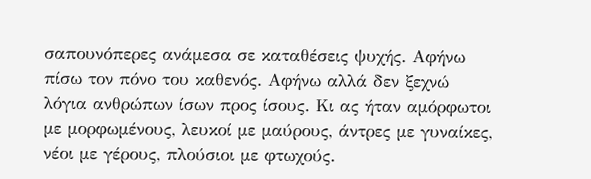σαπουνόπερες ανάμεσα σε καταθέσεις ψυχής. Αφήνω πίσω τον πόνο του καθενός. Αφήνω αλλά δεν ξεχνώ λόγια ανθρώπων ίσων προς ίσους. Κι ας ήταν αμόρφωτοι με μορφωμένους, λευκοί με μαύρους, άντρες με γυναίκες, νέοι με γέρους, πλούσιοι με φτωχούς.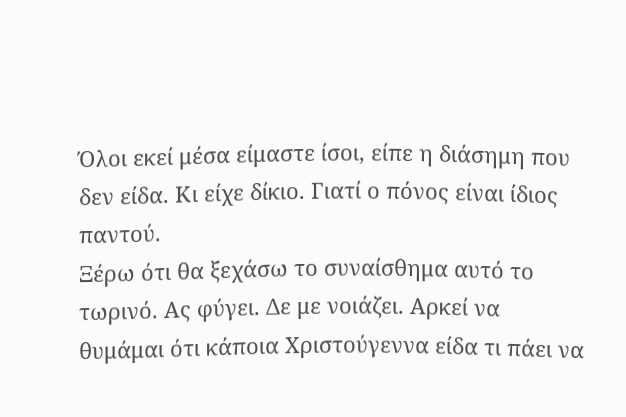Όλοι εκεί μέσα είμαστε ίσοι, είπε η διάσημη που δεν είδα. Κι είχε δίκιο. Γιατί ο πόνος είναι ίδιος παντού.
Ξέρω ότι θα ξεχάσω το συναίσθημα αυτό το τωρινό. Ας φύγει. Δε με νοιάζει. Αρκεί να θυμάμαι ότι κάποια Χριστούγεννα είδα τι πάει να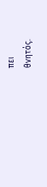πει
θνητός.